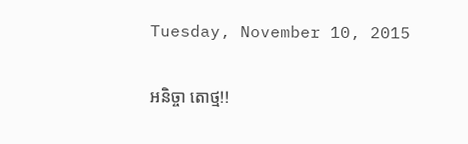Tuesday, November 10, 2015

អនិច្ចា តោថ្ម!!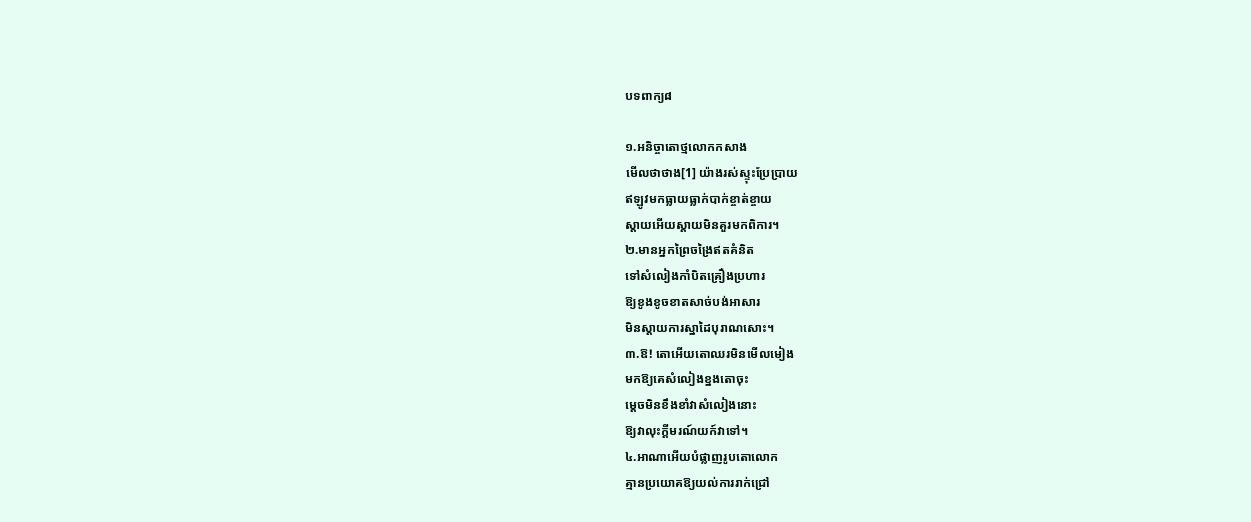បទពាក្យ៨

១.អនិច្ចាតោថ្មលោកកសាង
មើលថាថាង[1] យ៉ាងរស់ស្ទុះប្រែប្រាយ
ឥឡូវមកធ្លាយធ្លាក់បាក់ខ្ចាត់ខ្ចាយ
ស្តាយអើយស្ដាយមិនគួរមកពិការ។
២.មានអ្នកព្រៃចង្រៃឥតគំនិត
ទៅសំលៀងកាំបិតគ្រឿងប្រហារ
ឱ្យខូងខូចខាតសាច់បង់អាសារ
មិនស្ដាយការស្នាដៃបុរាណសោះ។
៣.ឱ! តោអើយតោឈរមិនមើលមៀង
មកឱ្យគេសំលៀងខ្នងតោចុះ
ម្ដេចមិនខឹងខាំវាសំលៀងនោះ
ឱ្យវាលុះក្ដីមរណ៍យក៍វាទៅ។
៤.អាណាអើយបំផ្លាញរូបតោលោក
គ្មានប្រយោគឱ្យយល់ការរាក់ជ្រៅ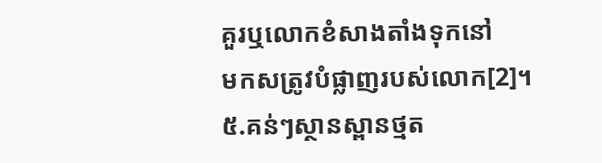គួរឬលោកខំសាងតាំងទុកនៅ
មកសត្រូវបំផ្លាញរបស់លោក[2]។
៥.គន់ៗស្ថានស្ពានថ្មត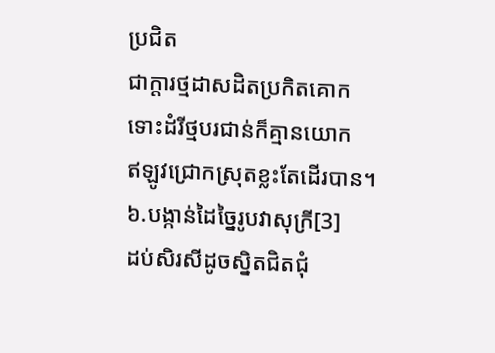ប្រជិត
ជាក្តារថ្មដាសដិតប្រកិតគោក
ទោះដំរីថ្មបរជាន់ក៏គ្មានយោក
ឥឡូវជ្រោកស្រុតខ្លះតែដើរបាន។
៦.បង្កាន់ដៃច្នៃរូបវាសុក្រី[3]
ដប់សិរសីដូចស្និតជិតជុំ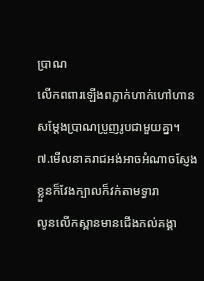ប្រាណ
លើកពពារឡើងពភ្លាក់ហាក់ហៅហាន
សម្តែងប្រាណប្រូញរូបជាមួយគ្នា។
៧.មើលនាគរាជអង់អាចអំណាចស្ញែង
ខ្លួនក៏វែងក្បាលក៏វក់តាមទ្វារា
លូនលើកស្ពានមានជើងកល់គង្គា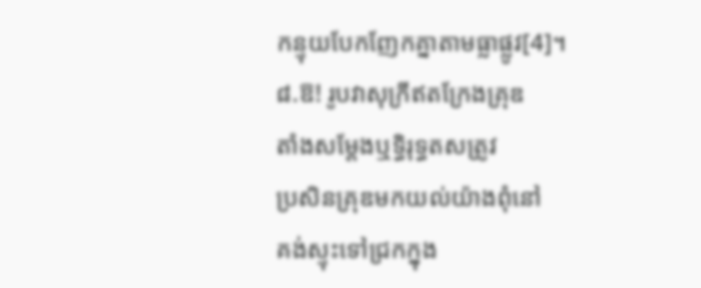កន្ទុយបែកញែកគ្នាតាមធ្លាផ្លូវ[4]។
៨.ឱ! រូបវាសុក្រីឥតក្រែងគ្រុឌ
តាំងសម្តែងឬទ្ធិរុទ្ធតសត្រូវ
ប្រសិនគ្រុឌមកយល់យ៉ាងពុំនៅ
គង់ស្ទុះទៅជ្រកក្នុង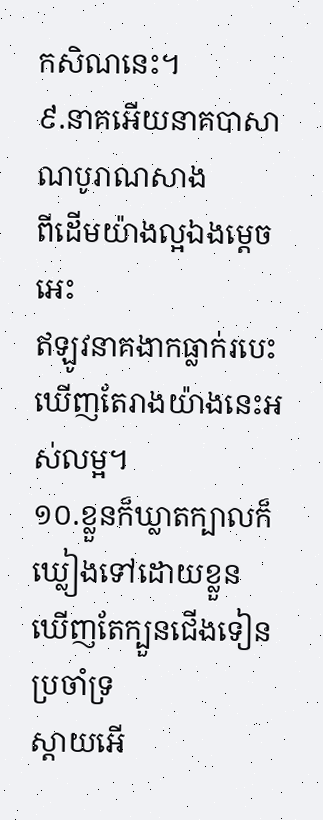កសិណនេះ។
៩.នាគអើយនាគបាសាណបូរាណសាង
ពីដើមយ៉ាងល្អឯងម្តេចអេះ
ឥឡូវនាគងាកធ្លាក់របេះ
ឃើញតែរាងយ៉ាងនេះអស់លម្អ។
១០.ខ្លួនក៏ឃ្លាតក្បាលក៏ឃ្លៀងទៅដោយខ្លួន
ឃើញតែក្បួនជើងទៀនប្រចាំទ្រ
ស្តាយអើ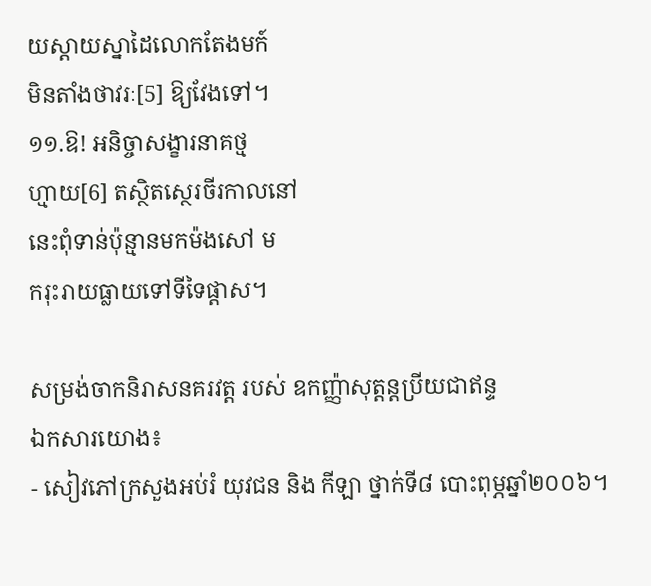យស្តាយស្នាដៃលោកតែងមក៍
មិនតាំងថាវរៈ[5] ឱ្យវែងទៅ។
១១.ឱ! អនិច្ចាសង្ខារនាគថ្ម
ហ្មាយ[6] តស្ថិតស្ថេរចីរកាលនៅ
នេះពុំទាន់ប៉ុន្មានមកម៉ងសៅ ម
ករុះរាយធ្លាយទៅទីទៃផ្តាស។

សម្រង់ចាកនិរាសនគរវត្ត របស់ ឧកញ្ញ៉ាសុត្តន្តប្រីយជាឥន្ទ
ឯកសារយោង៖
- សៀវភៅក្រសួងអប់រំ យុវជន និង កីឡា ថ្នាក់ទី៨ បោះពុម្ភឆ្នាំ២០០៦។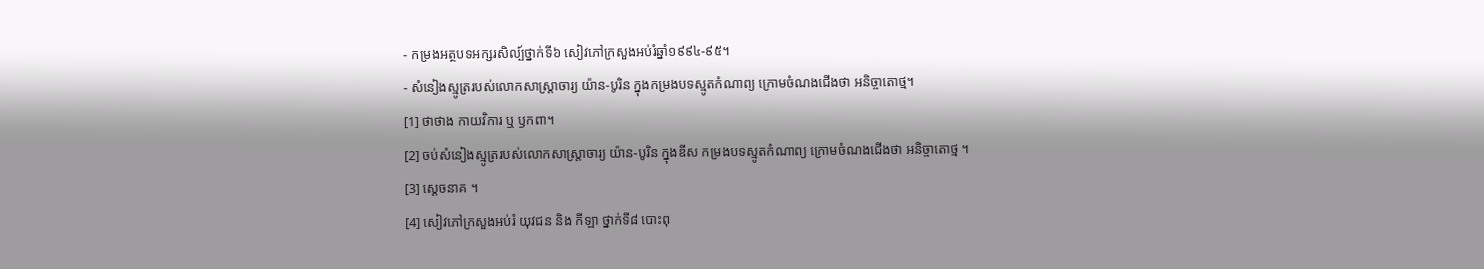- កម្រងអត្ថបទអក្សរសិល្ប៍ថ្នាក់ទី៦ សៀវភៅក្រសួងអប់រំឆ្នាំ១៩៩៤-៩៥។
- សំនៀងស្មូត្ររបស់លោកសាស្រ្តាចារ្យ យ៉ាន-បូរិន ក្នុងកម្រងបទស្មូតកំណាព្យ ក្រោមចំណងជើងថា អនិច្ចាតោថ្ម។
[1] ថាថាង កាយវិការ ឬ ឫកពា។
[2] ចប់សំនៀងស្មូត្ររបស់លោកសាស្រ្តាចារ្យ យ៉ាន-បូរិន ក្នុងឌីស កម្រងបទស្មូតកំណាព្យ ក្រោមចំណងជើងថា អនិច្ចាតោថ្ម ។
[3] ស្តេចនាគ ។
[4] សៀវភៅក្រសួងអប់រំ យុវជន និង កីឡា ថ្នាក់ទី៨ បោះពុ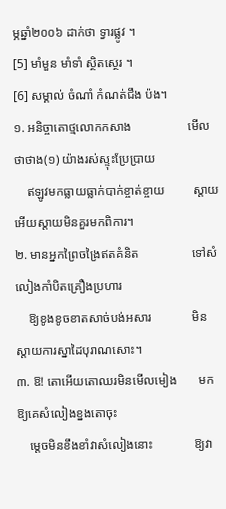ម្ភឆ្នាំ២០០៦ ដាក់ថា ទ្វារផ្លូវ ។
[5] មាំមួន មាំទាំ ស្ថិតស្ថេរ ។
[6] សម្គាល់ ចំណាំ កំណត់ជឹង ប៉ង។
១. អនិច្ចាតោថ្មលោកកសាង                  មើលថាថាង(១) យ៉ាងរស់ស្ទុះប្រែប្រាយ
    ឥឡូវមកធ្លាយធ្លាក់បាក់ខ្ចាត់ខ្ចាយ         ស្ដាយអើយស្ដាយមិនគួរមកពិការ។
២. មានអ្នកព្រៃចង្រៃឥតគំនិត                 ទៅសំលៀងកាំបិតគ្រឿងប្រហារ
    ឱ្យខូងខូចខាតសាច់បង់អសារ             មិនស្ដាយការស្នាដៃបុរាណសោះ។
៣. ឱ! តោអើយតោឈរមិនមើលមៀង       មកឱ្យគេសំលៀងខ្នងតោចុះ
    ម្ដេចមិនខឹងខាំវាសំលៀងនោះ             ឱ្យវា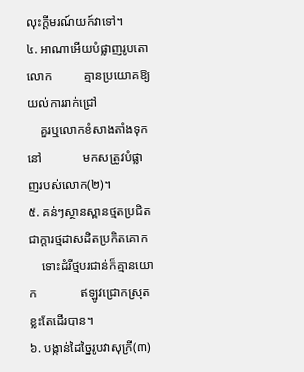លុះក្ដីមរណ៍យក៍វាទៅ។
៤. អាណាអើយបំផ្លាញរូបតោលោក          គ្មានប្រយោគឱ្យយល់ការរាក់ជ្រៅ
    គួរឬលោកខំសាងតាំងទុកនៅ             មកសត្រូវបំផ្លាញរបស់លោក(២)។
៥. គន់ៗស្ថានស្ពានថ្មតប្រជិត                 ជាក្ដារថ្មដាសដិតប្រកិតគោក
    ទោះដំរីថ្មបរជាន់ក៏គ្មានយោក              ឥឡូវជ្រោកស្រុតខ្លះតែដើរបាន។
៦. បង្កាន់ដៃច្នៃរូបវាសុក្រី(៣)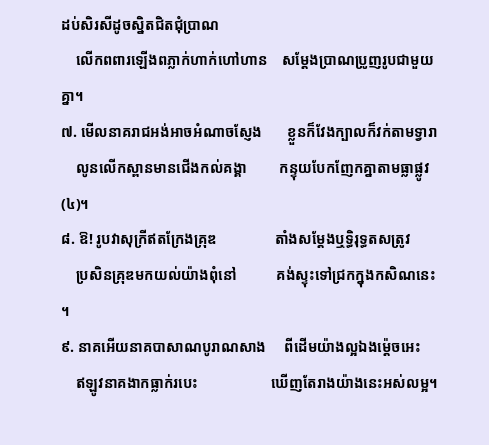ដប់សិរសីដូចស្និតជិតជុំប្រាណ
    លើកពពារឡើងពភ្លាក់ហាក់ហៅហាន    សម្ដែងប្រាណប្រូញរូបជាមួយគ្នា។
៧. មើលនាគរាជអង់អាចអំណាចស្ញែង       ខ្លួនក៏វែងក្បាលក៏វក់តាមទ្វារា
    លូនលើកស្ពានមានជើងកល់គង្គា         កន្ទុយបែកញែកគ្នាតាមធ្លាផ្លូវ(៤)។
៨. ឱ! រូបវាសុក្រីឥតក្រែងគ្រុឌ                តាំងសម្ដែងឬទ្ធិរុទ្ធតសត្រូវ
    ប្រសិនគ្រុឌមកយល់យ៉ាងពុំនៅ           គង់ស្ទុះទៅជ្រកក្នុងកសិណនេះ។
៩. នាគអើយនាគបាសាណបូរាណសាង     ពីដើមយ៉ាងល្អឯងម្ដ៉េចអេះ
    ឥឡូវនាគងាកធ្លាក់របេះ                    ឃើញតែរាងយ៉ាងនេះអស់លម្អ។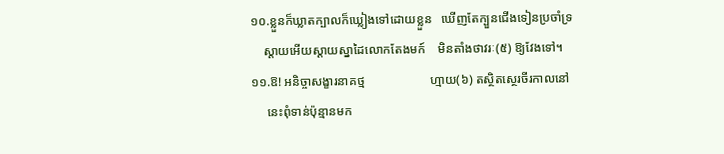១០.ខ្លួនក៏ឃ្លាតក្បាលក៏ឃ្លៀងទៅដោយខ្លួន   ឃើញតែក្បួនជើងទៀនប្រចាំទ្រ
    ស្ដាយអើយស្ដាយស្នាដៃលោកតែងមក៍    មិនតាំងថាវរៈ(៥) ឱ្យវែងទៅ។
១១.ឱ! អនិច្ចាសង្ខារនាគថ្ម                     ហ្មាយ(៦) តស្ថិតស្ថេរចីរកាលនៅ
     នេះពុំទាន់ប៉ុន្មានមក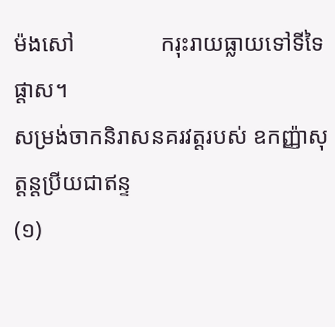ម៉ងសៅ               ករុះរាយធ្លាយទៅទីទៃផ្ដាស។
សម្រង់ចាកនិរាសនគរវត្ដរបស់ ឧកញ្ញ៉ាសុត្ដន្ដប្រីយជាឥន្ទ
(១)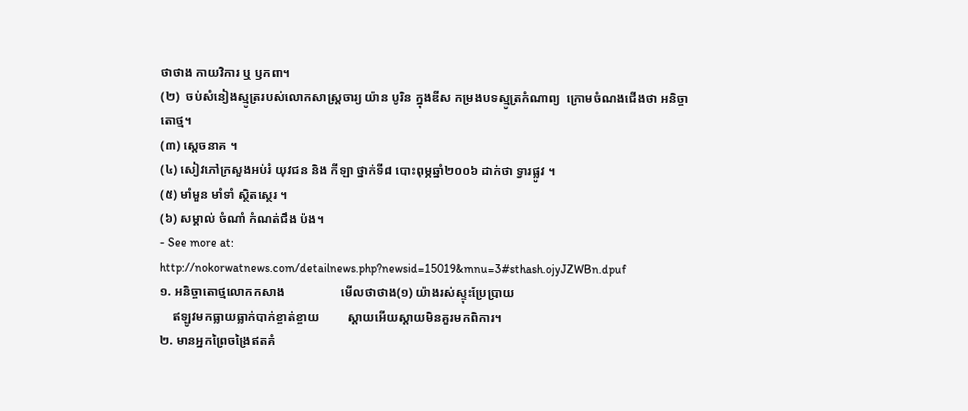ថាថាង កាយវិការ ឬ ឫកពា។
(២)  ចប់សំនៀងស្មូត្ររបស់លោកសាស្ដ្រចារ្យ យ៉ាន បូរិន ក្នុងឌីស កម្រងបទស្មូត្រកំណាព្យ  ក្រោមចំណងជើងថា អនិច្ចាតោថ្ម។
(៣) ស្ដេចនាគ ។
(៤) សៀវភៅក្រសួងអប់រំ យុវជន និង កីឡា ថ្នាក់ទី៨ បោះពុម្ភឆ្នាំ២០០៦ ដាក់ថា ទ្វារផ្លូវ ។
(៥) មាំមួន មាំទាំ ស្ថិតស្ថេរ ។
(៦) សម្គាល់ ចំណាំ កំណត់ជឹង ប៉ង។
- See more at: http://nokorwatnews.com/detailnews.php?newsid=15019&mnu=3#sthash.ojyJZWBn.dpuf
១. អនិច្ចាតោថ្មលោកកសាង                  មើលថាថាង(១) យ៉ាងរស់ស្ទុះប្រែប្រាយ
    ឥឡូវមកធ្លាយធ្លាក់បាក់ខ្ចាត់ខ្ចាយ         ស្ដាយអើយស្ដាយមិនគួរមកពិការ។
២. មានអ្នកព្រៃចង្រៃឥតគំ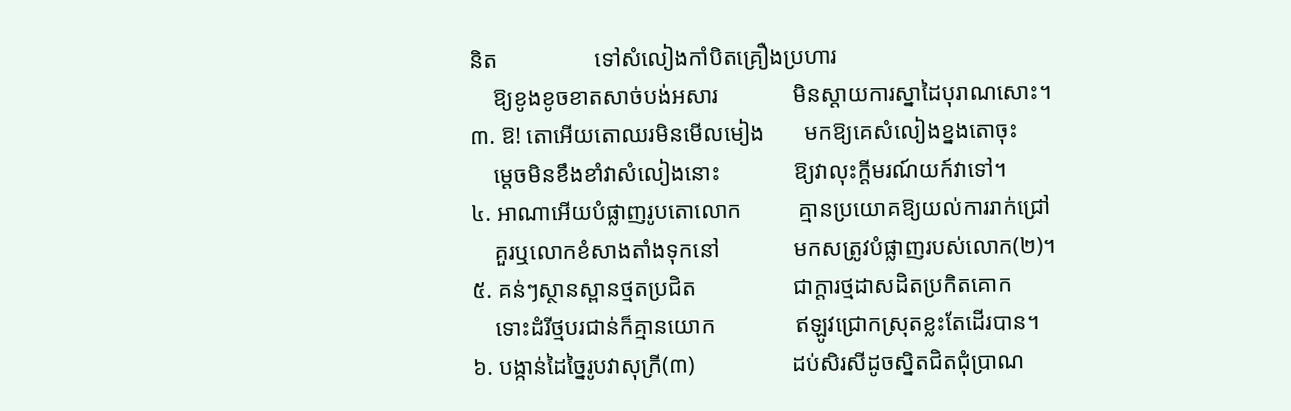និត                 ទៅសំលៀងកាំបិតគ្រឿងប្រហារ
    ឱ្យខូងខូចខាតសាច់បង់អសារ             មិនស្ដាយការស្នាដៃបុរាណសោះ។
៣. ឱ! តោអើយតោឈរមិនមើលមៀង       មកឱ្យគេសំលៀងខ្នងតោចុះ
    ម្ដេចមិនខឹងខាំវាសំលៀងនោះ             ឱ្យវាលុះក្ដីមរណ៍យក៍វាទៅ។
៤. អាណាអើយបំផ្លាញរូបតោលោក          គ្មានប្រយោគឱ្យយល់ការរាក់ជ្រៅ
    គួរឬលោកខំសាងតាំងទុកនៅ             មកសត្រូវបំផ្លាញរបស់លោក(២)។
៥. គន់ៗស្ថានស្ពានថ្មតប្រជិត                 ជាក្ដារថ្មដាសដិតប្រកិតគោក
    ទោះដំរីថ្មបរជាន់ក៏គ្មានយោក              ឥឡូវជ្រោកស្រុតខ្លះតែដើរបាន។
៦. បង្កាន់ដៃច្នៃរូបវាសុក្រី(៣)                 ដប់សិរសីដូចស្និតជិតជុំប្រាណ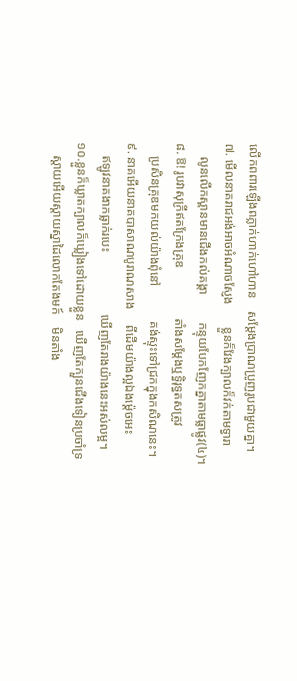លើកពពារឡើងពភ្លាក់ហាក់ហៅហាន    សម្ដែងប្រាណប្រូញរូបជាមួយគ្នា។
៧. មើលនាគរាជអង់អាចអំណាចស្ញែង       ខ្លួនក៏វែងក្បាលក៏វក់តាមទ្វារា
    លូនលើកស្ពានមានជើងកល់គង្គា         កន្ទុយបែកញែកគ្នាតាមធ្លាផ្លូវ(៤)។
៨. ឱ! រូបវាសុក្រីឥតក្រែងគ្រុឌ                តាំងសម្ដែងឬទ្ធិរុទ្ធតសត្រូវ
    ប្រសិនគ្រុឌមកយល់យ៉ាងពុំនៅ           គង់ស្ទុះទៅជ្រកក្នុងកសិណនេះ។
៩. នាគអើយនាគបាសាណបូរាណសាង     ពីដើមយ៉ាងល្អឯងម្ដ៉េចអេះ
    ឥឡូវនាគងាកធ្លាក់របេះ                    ឃើញតែរាងយ៉ាងនេះអស់លម្អ។
១០.ខ្លួនក៏ឃ្លាតក្បាលក៏ឃ្លៀងទៅដោយខ្លួន   ឃើញតែក្បួនជើងទៀនប្រចាំទ្រ
    ស្ដាយអើយស្ដាយស្នាដៃលោកតែងមក៍    មិនតាំង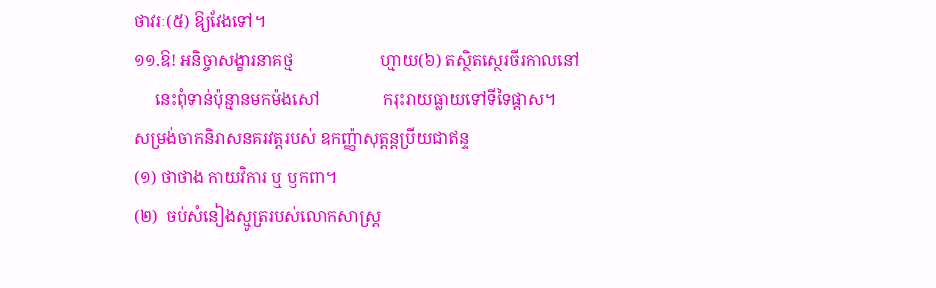ថាវរៈ(៥) ឱ្យវែងទៅ។
១១.ឱ! អនិច្ចាសង្ខារនាគថ្ម                     ហ្មាយ(៦) តស្ថិតស្ថេរចីរកាលនៅ
     នេះពុំទាន់ប៉ុន្មានមកម៉ងសៅ               ករុះរាយធ្លាយទៅទីទៃផ្ដាស។
សម្រង់ចាកនិរាសនគរវត្ដរបស់ ឧកញ្ញ៉ាសុត្ដន្ដប្រីយជាឥន្ទ
(១) ថាថាង កាយវិការ ឬ ឫកពា។
(២)  ចប់សំនៀងស្មូត្ររបស់លោកសាស្ដ្រ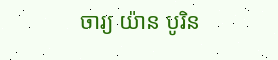ចារ្យ យ៉ាន បូរិន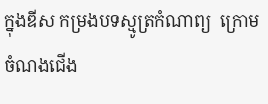ក្នុងឌីស កម្រងបទស្មូត្រកំណាព្យ  ក្រោមចំណងជើង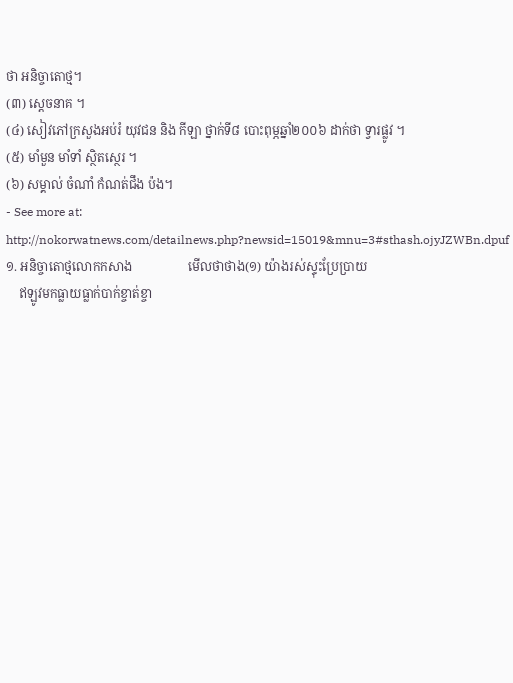ថា អនិច្ចាតោថ្ម។
(៣) ស្ដេចនាគ ។
(៤) សៀវភៅក្រសួងអប់រំ យុវជន និង កីឡា ថ្នាក់ទី៨ បោះពុម្ភឆ្នាំ២០០៦ ដាក់ថា ទ្វារផ្លូវ ។
(៥) មាំមួន មាំទាំ ស្ថិតស្ថេរ ។
(៦) សម្គាល់ ចំណាំ កំណត់ជឹង ប៉ង។
- See more at: http://nokorwatnews.com/detailnews.php?newsid=15019&mnu=3#sthash.ojyJZWBn.dpuf
១. អនិច្ចាតោថ្មលោកកសាង                  មើលថាថាង(១) យ៉ាងរស់ស្ទុះប្រែប្រាយ
    ឥឡូវមកធ្លាយធ្លាក់បាក់ខ្ចាត់ខ្ចា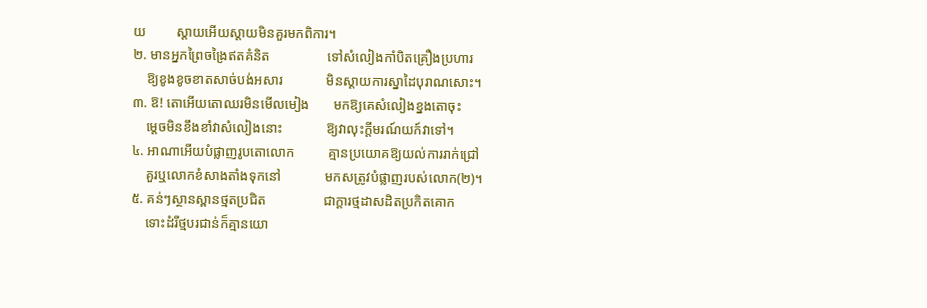យ         ស្ដាយអើយស្ដាយមិនគួរមកពិការ។
២. មានអ្នកព្រៃចង្រៃឥតគំនិត                 ទៅសំលៀងកាំបិតគ្រឿងប្រហារ
    ឱ្យខូងខូចខាតសាច់បង់អសារ             មិនស្ដាយការស្នាដៃបុរាណសោះ។
៣. ឱ! តោអើយតោឈរមិនមើលមៀង       មកឱ្យគេសំលៀងខ្នងតោចុះ
    ម្ដេចមិនខឹងខាំវាសំលៀងនោះ             ឱ្យវាលុះក្ដីមរណ៍យក៍វាទៅ។
៤. អាណាអើយបំផ្លាញរូបតោលោក          គ្មានប្រយោគឱ្យយល់ការរាក់ជ្រៅ
    គួរឬលោកខំសាងតាំងទុកនៅ             មកសត្រូវបំផ្លាញរបស់លោក(២)។
៥. គន់ៗស្ថានស្ពានថ្មតប្រជិត                 ជាក្ដារថ្មដាសដិតប្រកិតគោក
    ទោះដំរីថ្មបរជាន់ក៏គ្មានយោ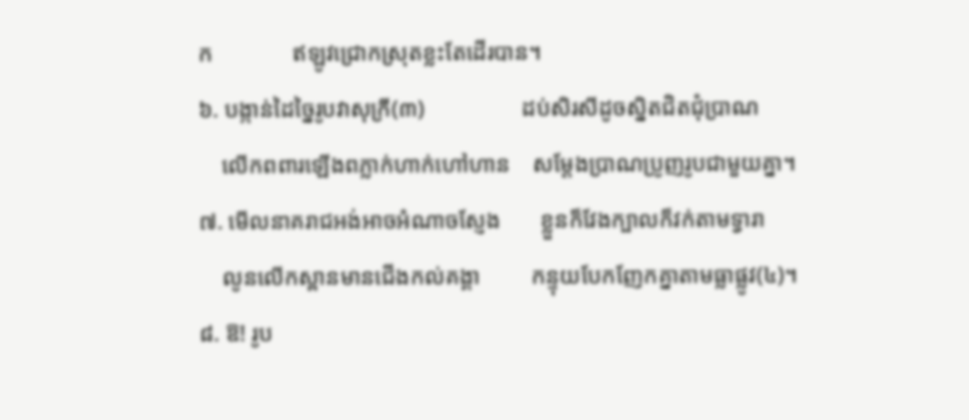ក              ឥឡូវជ្រោកស្រុតខ្លះតែដើរបាន។
៦. បង្កាន់ដៃច្នៃរូបវាសុក្រី(៣)                 ដប់សិរសីដូចស្និតជិតជុំប្រាណ
    លើកពពារឡើងពភ្លាក់ហាក់ហៅហាន    សម្ដែងប្រាណប្រូញរូបជាមួយគ្នា។
៧. មើលនាគរាជអង់អាចអំណាចស្ញែង       ខ្លួនក៏វែងក្បាលក៏វក់តាមទ្វារា
    លូនលើកស្ពានមានជើងកល់គង្គា         កន្ទុយបែកញែកគ្នាតាមធ្លាផ្លូវ(៤)។
៨. ឱ! រូប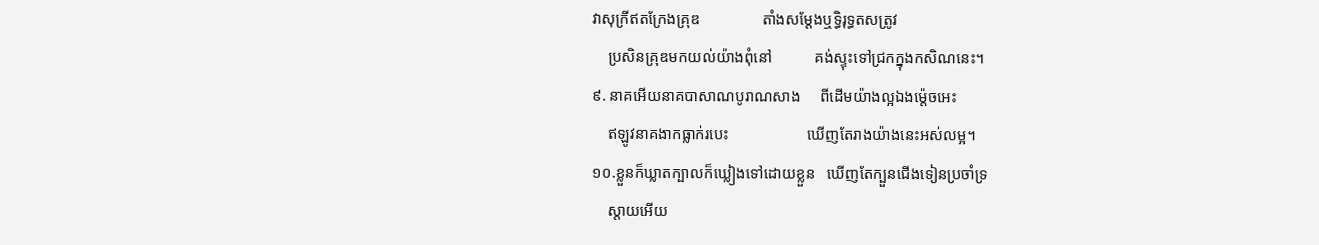វាសុក្រីឥតក្រែងគ្រុឌ                តាំងសម្ដែងឬទ្ធិរុទ្ធតសត្រូវ
    ប្រសិនគ្រុឌមកយល់យ៉ាងពុំនៅ           គង់ស្ទុះទៅជ្រកក្នុងកសិណនេះ។
៩. នាគអើយនាគបាសាណបូរាណសាង     ពីដើមយ៉ាងល្អឯងម្ដ៉េចអេះ
    ឥឡូវនាគងាកធ្លាក់របេះ                    ឃើញតែរាងយ៉ាងនេះអស់លម្អ។
១០.ខ្លួនក៏ឃ្លាតក្បាលក៏ឃ្លៀងទៅដោយខ្លួន   ឃើញតែក្បួនជើងទៀនប្រចាំទ្រ
    ស្ដាយអើយ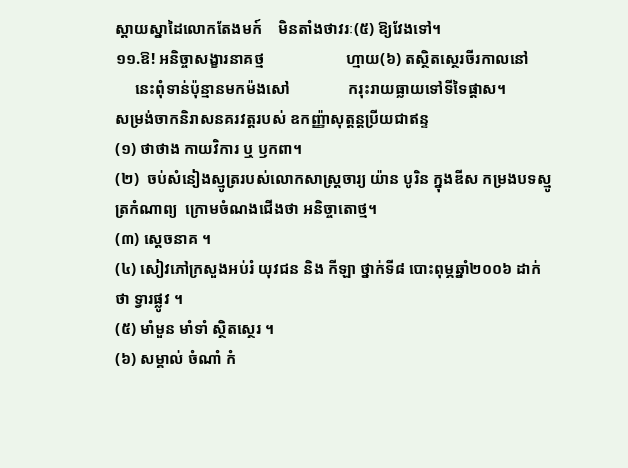ស្ដាយស្នាដៃលោកតែងមក៍    មិនតាំងថាវរៈ(៥) ឱ្យវែងទៅ។
១១.ឱ! អនិច្ចាសង្ខារនាគថ្ម                     ហ្មាយ(៦) តស្ថិតស្ថេរចីរកាលនៅ
     នេះពុំទាន់ប៉ុន្មានមកម៉ងសៅ               ករុះរាយធ្លាយទៅទីទៃផ្ដាស។
សម្រង់ចាកនិរាសនគរវត្ដរបស់ ឧកញ្ញ៉ាសុត្ដន្ដប្រីយជាឥន្ទ
(១) ថាថាង កាយវិការ ឬ ឫកពា។
(២)  ចប់សំនៀងស្មូត្ររបស់លោកសាស្ដ្រចារ្យ យ៉ាន បូរិន ក្នុងឌីស កម្រងបទស្មូត្រកំណាព្យ  ក្រោមចំណងជើងថា អនិច្ចាតោថ្ម។
(៣) ស្ដេចនាគ ។
(៤) សៀវភៅក្រសួងអប់រំ យុវជន និង កីឡា ថ្នាក់ទី៨ បោះពុម្ភឆ្នាំ២០០៦ ដាក់ថា ទ្វារផ្លូវ ។
(៥) មាំមួន មាំទាំ ស្ថិតស្ថេរ ។
(៦) សម្គាល់ ចំណាំ កំ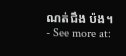ណត់ជឹង ប៉ង។
- See more at: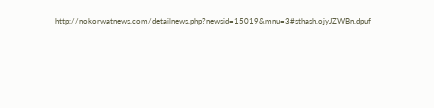http://nokorwatnews.com/detailnews.php?newsid=15019&mnu=3#sthash.ojyJZWBn.dpuf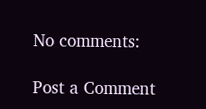No comments:

Post a Comment